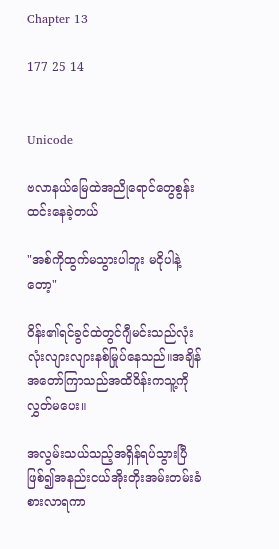Chapter 13

177 25 14


Unicode

ဗလာနယ်မြေထဲအညိုရောင်တွေစွန်းထင်းနေခဲ့တယ်

"အစ်ကိုထွက်မသွားပါဘူး မငိုပါနဲ့တော့"

ဝိန်း၏ရင်ခွင်ထဲတွင်ဂျီမင်းသည်လုံးလုံးလျားလျားနစ်မြုပ်နေသည်။အချိန်အတော်ကြာသည်အထိဝိန်းကသူ့ကိုလွှတ်မပေး။

အလွမ်းသယ်သည့်အရှိန်ရပ်သွားပြီဖြစ်၍အနည်းငယ်အိုးတိုးအမ်းတမ်းခံစားလာရကာ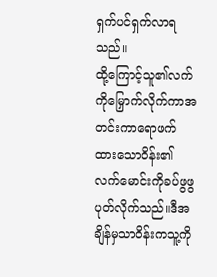ရှက်ပင်ရှက်လာရသည်။
ထို့ကြောင့်သူ၏လက်ကိုမြှောက်လိုက်ကာအတင်းကာရောဖက်ထားသောဝိန်း၏လက်မောင်းကိုခပ်ဖွဖွပုတ်လိုက်သည်။ဒီအချိန်မှသာဝိန်းကသူ့ကို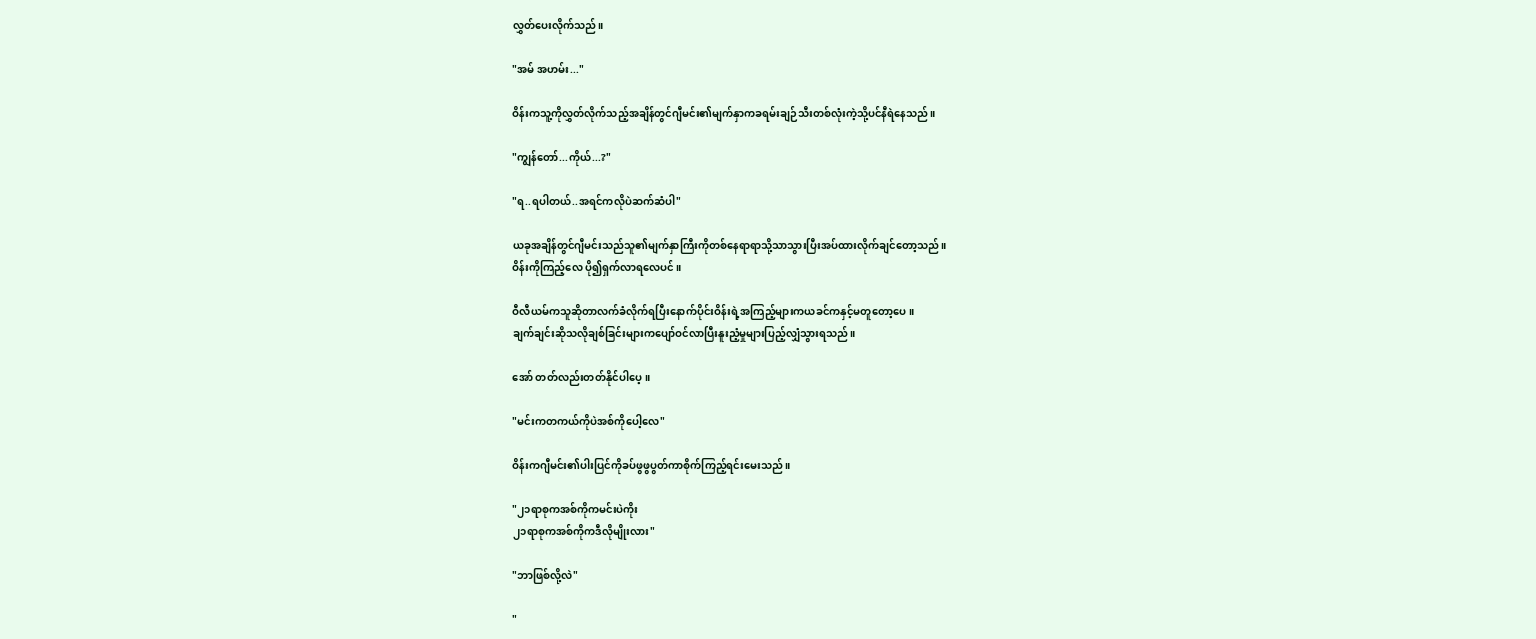လွှတ်ပေးလိုက်သည်။

"အမ် အဟမ်း..."

ဝိန်းကသူ့ကိုလွှတ်လိုက်သည့်အချိန်တွင်ဂျီမင်း၏မျက်နှာကခရမ်းချဉ်သီးတစ်လုံးကဲ့သို့ပင်နီရဲနေသည်။

"ကျွန်တော်...ကိုယ်...?"

"ရ..ရပါတယ်..အရင်ကလိုပဲဆက်ဆံပါ"

ယခုအချိန်တွင်ဂျီမင်းသည်သူ၏မျက်နှာကြီးကိုတစ်နေရာရာသို့သာသွားပြီးအပ်ထားလိုက်ချင်တော့သည်။
ဝိန်းကိုကြည့်လေ ပို၍ရှက်လာရလေပင်။

ဝီလီယမ်ကသူဆိုတာလက်ခံလိုက်ရပြီးနောက်ပိုင်းဝိန်းရဲ့အကြည့်များကယခင်ကနှင့်မတူတော့ပေ။
ချက်ချင်းဆိုသလိုချစ်ခြင်းများကပျော်ဝင်လာပြီးနူးညံ့မှုများပြည့်လျှံသွားရသည်။

အော် တတ်လည်းတတ်နိုင်ပါပေ့။

"မင်းကတကယ်ကိုပဲအစ်ကိုပေါ့လေ"

ဝိန်းကဂျီမင်း၏ပါးပြင်ကိုခပ်ဖွဖွပွတ်ကာစိုက်ကြည့်ရင်းမေးသည်။

"၂၁ရာစုကအစ်ကိုကမင်းပဲကိုး
၂၁ရာစုကအစ်ကိုကဒီလိုမျိုးလား"

"ဘာဖြစ်လို့လဲ"

"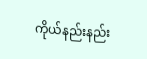ကိုယ်နည်းနည်း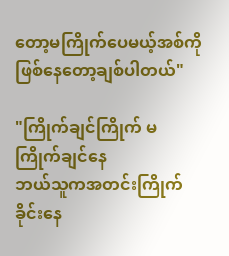တော့မကြိုက်ပေမယ့်အစ်ကိုဖြစ်နေတော့ချစ်ပါတယ်"

"ကြိုက်ချင်ကြိုက် မကြိုက်ချင်နေ
ဘယ်သူကအတင်းကြိုက်ခိုင်းနေ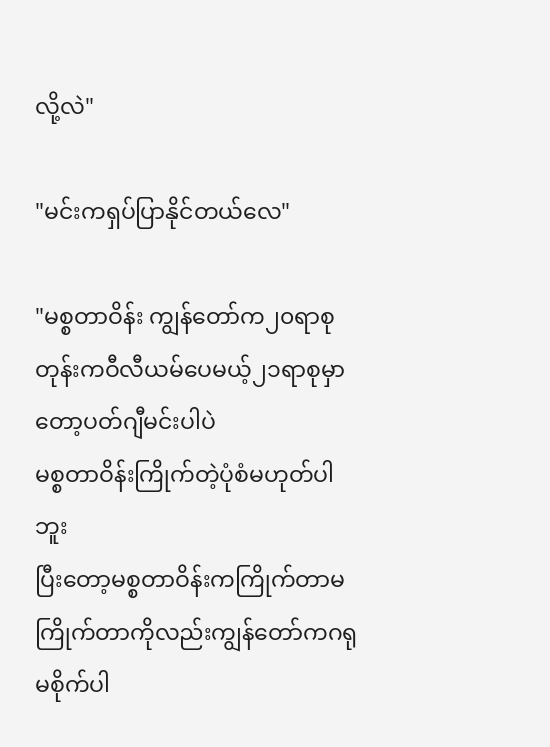လို့လဲ"

"မင်းကရှပ်ပြာနိုင်တယ်လေ"

"မစ္စတာဝိန်း ကျွန်တော်က၂၀ရာစုတုန်းကဝီလီယမ်ပေမယ့်၂၁ရာစုမှာတော့ပတ်ဂျီမင်းပါပဲ
မစ္စတာဝိန်းကြိုက်တဲ့ပုံစံမဟုတ်ပါဘူး
ပြီးတော့မစ္စတာဝိန်းကကြိုက်တာမကြိုက်တာကိုလည်းကျွန်တော်ကဂရုမစိုက်ပါ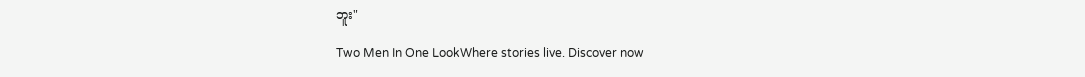ဘူး"

Two Men In One LookWhere stories live. Discover now